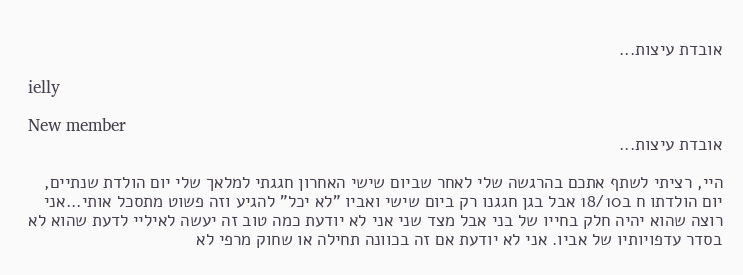אובדת עיצות...

ielly

New member
אובדת עיצות...

היי, רציתי לשתף אתכם בהרגשה שלי לאחר שביום שישי האחרון חגגתי למלאך שלי יום הולדת שנתיים, יום הולדתו ח ב18/10 אבל בגן חגגנו רק ביום שישי ואביו "לא יכל" להגיע וזה פשוט מתסכל אותי...אני רוצה שהוא יהיה חלק בחייו של בני אבל מצד שני אני לא יודעת כמה טוב זה יעשה לאיליי לדעת שהוא לא בסדר עדפויותיו של אביו. אני לא יודעת אם זה בכוונה תחילה או שחוק מרפי לא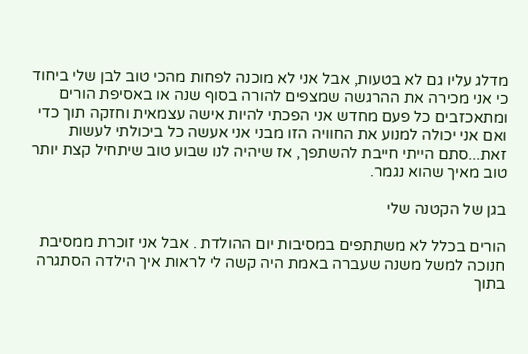מדלג עליו גם לא בטעות, אבל אני לא מוכנה לפחות מהכי טוב לבן שלי ביחוד כי אני מכירה את ההרגשה שמצפים להורה בסוף שנה או באסיפת הורים ומתאכזבים כל פעם מחדש אני הפכתי להיות אישה עצמאית וחזקה תוך כדי ואם אני יכולה למנוע את החוויה הזו מבני אני אעשה כל ביכולתי לעשות זאת...סתם הייתי חייבת להשתפך, אז שיהיה לנו שבוע טוב שיתחיל קצת יותר טוב מאיך שהוא נגמר.

בגן של הקטנה שלי

הורים בכלל לא משתתפים במסיבות יום ההולדת . אבל אני זוכרת ממסיבת חנוכה למשל משנה שעברה באמת היה קשה לי לראות איך הילדה הסתגרה בתוך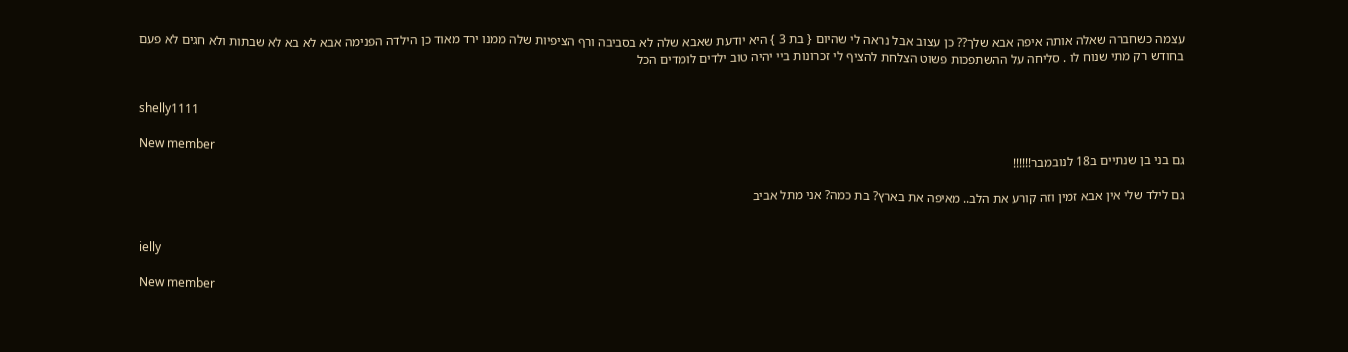עצמה כשחברה שאלה אותה איפה אבא שלך?? כן עצוב אבל נראה לי שהיום { בת 3 } היא יודעת שאבא שלה לא בסביבה ורף הציפיות שלה ממנו ירד מאוד כן הילדה הפנימה אבא לא בא לא שבתות ולא חגים לא פעם בחודש רק מתי שנוח לו . סליחה על ההשתפכות פשוט הצלחת להציף לי זכרונות ביי יהיה טוב ילדים לומדים הכל


shelly1111

New member
גם בני בן שנתיים ב18 לנובמבר!!!!!!

גם לילד שלי אין אבא זמין וזה קורע את הלב.. מאיפה את בארץ? בת כמה? אני מתל אביב


ielly

New member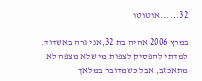32......אוטוטו

במרץ 2006 אהיה בת 32,אני גרה באשדוד. למדתי להפסיק לצפות מי שלא מצפה לא מתאכזב, אבל כשמדובר במלאך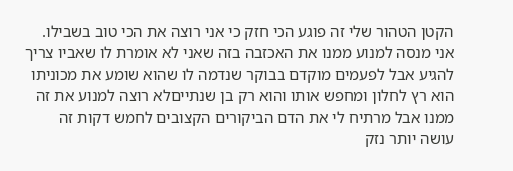הקטן הטהור שלי זה פוגע הכי חזק כי אני רוצה את הכי טוב בשבילו. אני מנסה למנוע ממנו את האכזבה בזה שאני לא אומרת לו שאביו צריך להגיע אבל לפעמים מוקדם בבוקר שנדמה לו שהוא שומע את מכוניתו הוא רץ לחלון ומחפש אותו והוא רק בן שנתייםלא רוצה למנוע את זה ממנו אבל מרתיח לי את הדם הביקורים הקצובים לחמש דקות זה עושה יותר נזק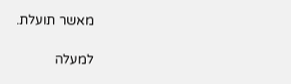מאשר תועלת.

למעלה